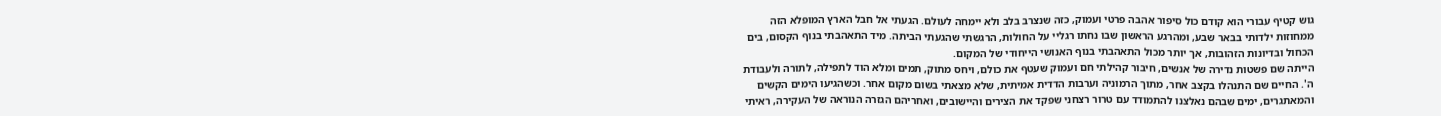גוש קטיף עבורי הוא קודם כול סיפור אהבה פרטי ועמוק, כזה שנצרב בלב ולא יימחה לעולם. הגעתי אל חבל הארץ המופלא הזה ממחוזות ילדותי בבאר שבע, ומהרגע הראשון שבו נחתו רגליי על החולות, הרגשתי שהגעתי הביתה. מיד התאהבתי בנוף הקסום, בים הכחול ובדיונות הזהובות, אך יותר מכול התאהבתי בנוף האנושי הייחודי של המקום.
הייתה שם פשטות נדירה של אנשים, חיבור קהילתי חם ועמוק שעטף את כולם, ויחס מתוק, תמים ומלא הוד לתפילה, לתורה ולעבודת ה'. החיים שם התנהלו בקצב אחר, מתוך הרמוניה וערבות הדדית אמיתית, שלא מצאתי בשום מקום אחר. וכשהגיעו הימים הקשים והמאתגרים, ימים שבהם נאלצנו להתמודד עם טרור רצחני שפקד את הצירים והיישובים, ואחריהם הגזרה הנוראה של העקירה, ראיתי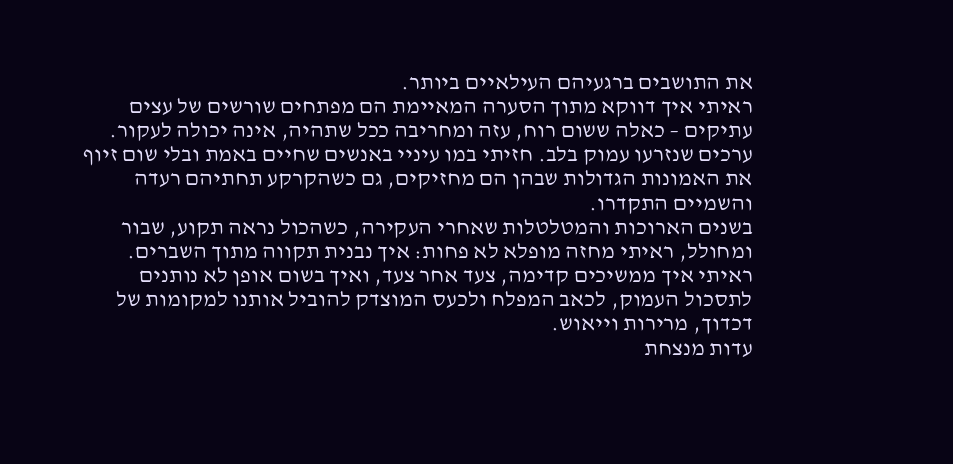את התושבים ברגעיהם העילאיים ביותר.
ראיתי איך דווקא מתוך הסערה המאיימת הם מפתחים שורשים של עצים עתיקים – כאלה ששום רוח, עזה ומחריבה ככל שתהיה, אינה יכולה לעקור. ערכים שנזרעו עמוק בלב. חזיתי במו עיניי באנשים שחיים באמת ובלי שום זיוף את האמונות הגדולות שבהן הם מחזיקים, גם כשהקרקע תחתיהם רעדה והשמיים התקדרו.
בשנים הארוכות והמטלטלות שאחרי העקירה, כשהכול נראה תקוע, שבור ומחולל, ראיתי מחזה מופלא לא פחות: איך נבנית תקווה מתוך השברים. ראיתי איך ממשיכים קדימה, צעד אחר צעד, ואיך בשום אופן לא נותנים לתסכול העמוק, לכאב המפלח ולכעס המוצדק להוביל אותנו למקומות של דכדוך, מרירות וייאוש.
עדות מנצחת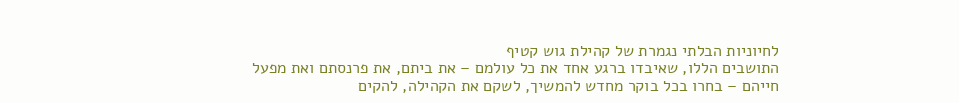לחיוניות הבלתי נגמרת של קהילת גוש קטיף
התושבים הללו, שאיבדו ברגע אחד את כל עולמם – את ביתם, את פרנסתם ואת מפעל חייהם – בחרו בכל בוקר מחדש להמשיך, לשקם את הקהילה, להקים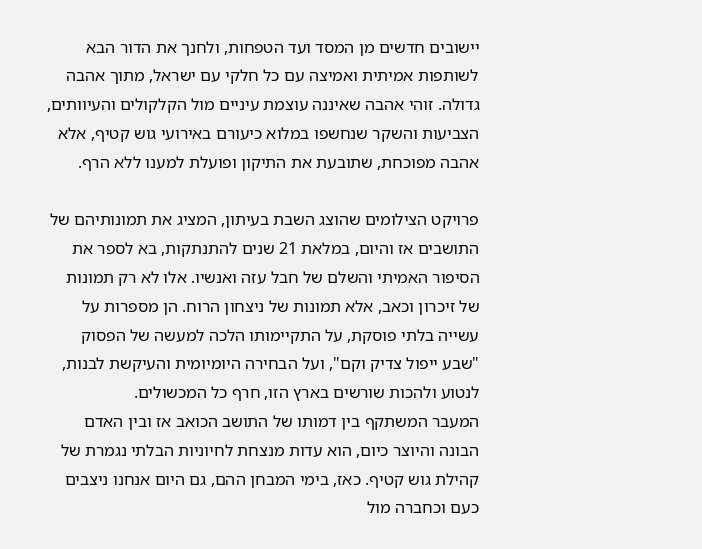יישובים חדשים מן המסד ועד הטפחות, ולחנך את הדור הבא לשותפות אמיתית ואמיצה עם כל חלקי עם ישראל, מתוך אהבה גדולה. זוהי אהבה שאיננה עוצמת עיניים מול הקלקולים והעיוותים, הצביעות והשקר שנחשפו במלוא כיעורם באירועי גוש קטיף, אלא אהבה מפוכחת, שתובעת את התיקון ופועלת למענו ללא הרף.

פרויקט הצילומים שהוצג השבת בעיתון, המציג את תמונותיהם של התושבים אז והיום, במלאת 21 שנים להתנתקות, בא לספר את הסיפור האמיתי והשלם של חבל עזה ואנשיו. אלו לא רק תמונות של זיכרון וכאב, אלא תמונות של ניצחון הרוח. הן מספרות על עשייה בלתי פוסקת, על התקיימותו הלכה למעשה של הפסוק "שבע ייפול צדיק וקם", ועל הבחירה היומיומית והעיקשת לבנות, לנטוע ולהכות שורשים בארץ הזו, חרף כל המכשולים.
המעבר המשתקף בין דמותו של התושב הכואב אז ובין האדם הבונה והיוצר כיום, הוא עדות מנצחת לחיוניות הבלתי נגמרת של קהילת גוש קטיף. כאז, בימי המבחן ההם, גם היום אנחנו ניצבים כעם וכחברה מול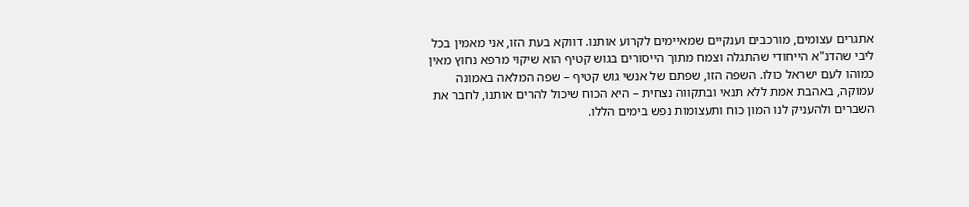אתגרים עצומים, מורכבים וענקיים שמאיימים לקרוע אותנו. דווקא בעת הזו, אני מאמין בכל ליבי שהדנ"א הייחודי שהתגלה וצמח מתוך הייסורים בגוש קטיף הוא שיקוי מרפא נחוץ מאין כמוהו לעם ישראל כולו. השפה הזו, שפתם של אנשי גוש קטיף – שפה המלאה באמונה עמוקה, באהבת אמת ללא תנאי ובתקווה נצחית – היא הכוח שיכול להרים אותנו, לחבר את השברים ולהעניק לנו המון כוח ותעצומות נפש בימים הללו.